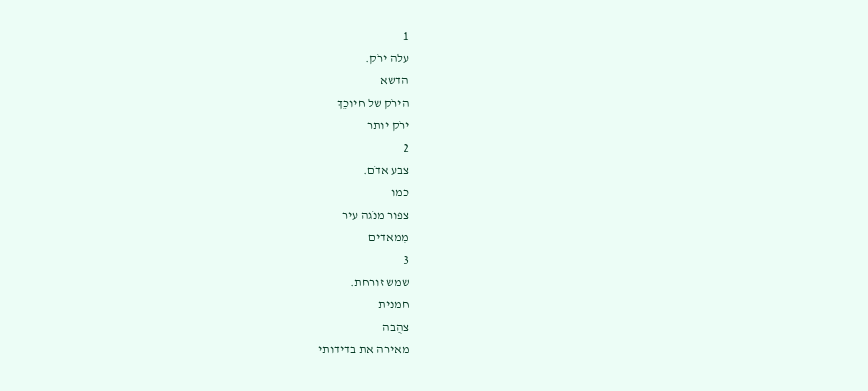1
עלה ירֹק.
הדשא
הירֹק של חיוכֵךְ
ירֹק יותר
2
צבע אדֹם.
כמו
צפור מנֹגה עיר
מִמאדים
3
שמש זורחת.
חמנית
צהֻבה
מאירה את בדידותי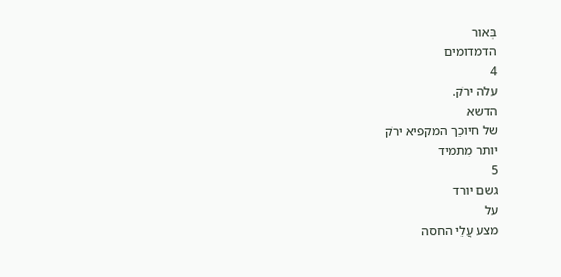בְּאור
הדמדומים
4
עלה ירֹק.
הדשא
של חיוכֵך המקפיא ירֹק
יותר מִתמיד
5
גשם יורד
על
מצע עֲלֵי החסה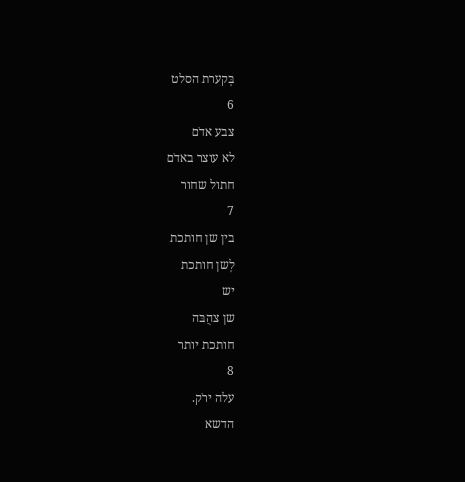בְּקערת הסלט
6
צבע אדֹם
לא עוצר באדֹם
חתול שחור
7
בין שן חותכת
לְשן חותכת
יש
שן צהֻבּה
חותכת יותר
8
עלה ירֹק.
הדשא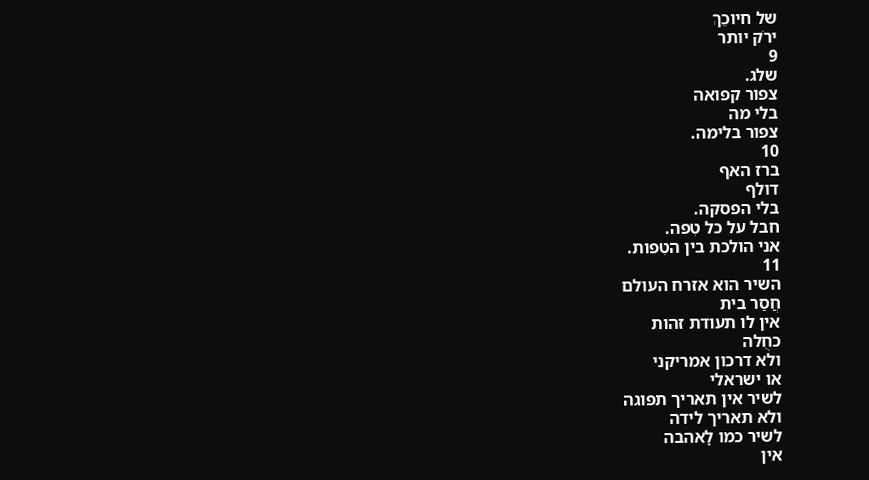של חיוכֵךְ
ירֹק יותר
9
שלג.
צפור קפואה
בלי מה
צפור בלימה.
10
ברז האף
דולף
בלי הפסקה.
חבל על כל טִפה.
אני הולכת בין הטִפות.
11
השיר הוא אזרח העולם
חֲסַר בית
אין לו תעודת זהות
כחֻלה
ולא דרכון אמריקני
או ישראלי
לשיר אין תאריך תפוגה
ולא תאריך לידה
לשיר כמו לָאהבה
אין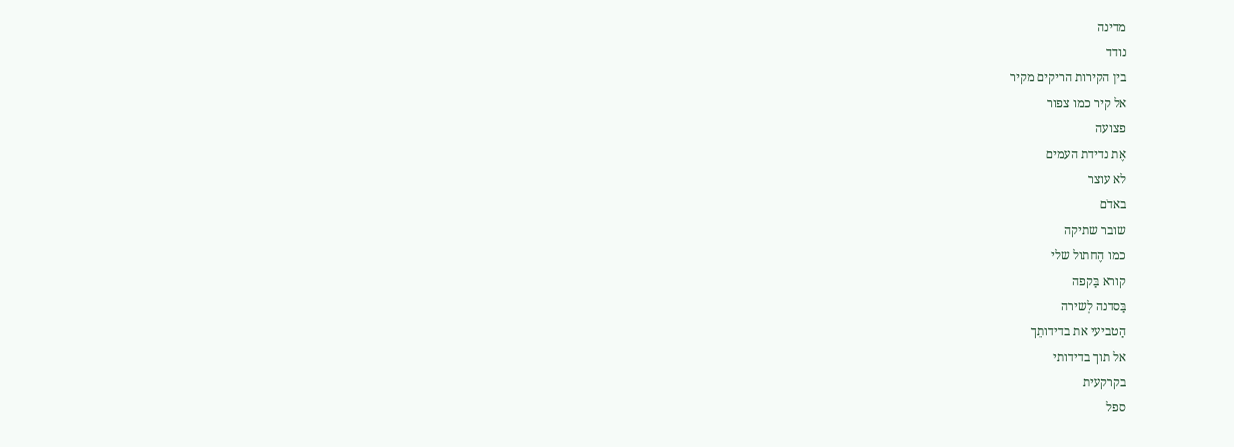מדינה
נודד
בין הקירות הריקים מקיר
אל קיר כמו צפור
פצועה
אֶת נדידת העמים
לא עוצר
באדֹם
שובר שתיקה
כמו הֶחתול שלי
קורא בַּקפה
בַּסדנה לְשירה
הַטביעי את בדידותֵך
אל תוך בדידותי
בקרקעית
ספל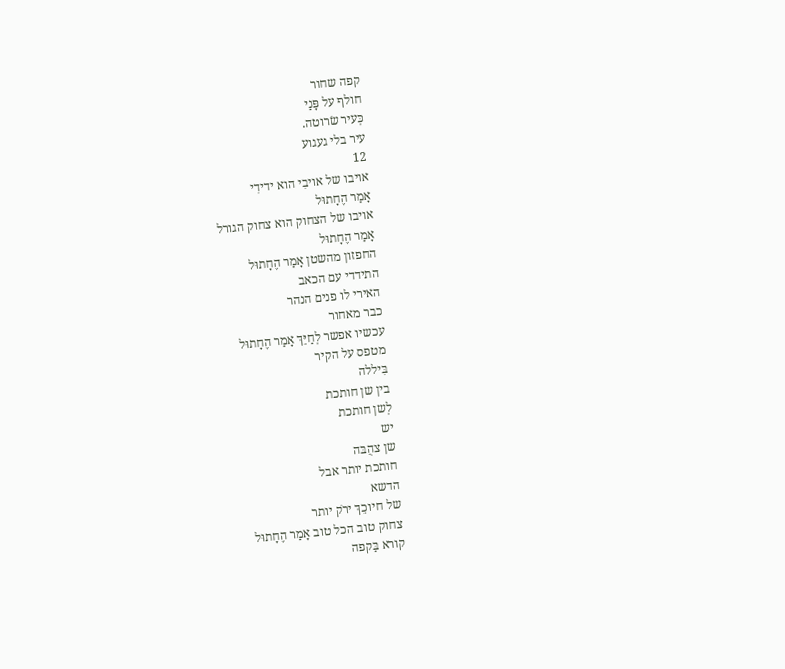קפה שחור
חולף על פָּנַי
כְּעיר שׂרוטה.
עיר בלי געגוע
12
אויבו של אויבִי הוא ידידִי
אָמַר הֶחָתוּל
אויבו של הצחוק הוא צחוק הגורל
אָמַר הֶחָתוּל
החפזון מהשטן אָמַר הֶחָתוּל
התידדי עם הכאב
האירי לו פנים הנהר
כבר מאחור
עכשיו אפשר לְחַיֵּךְ אָמַר הֶחָתוּל
מטפס על הקיר
בִּיללה
בין שן חותכת
לְשן חותכת
יש
שן צהֻבּה
חותכת יותר אבל
הדשא
של חיוכֵךְ ירֹק יותר
צחוק טוב הכל טוב אָמַר הֶחָתוּל
קורא בַּקפה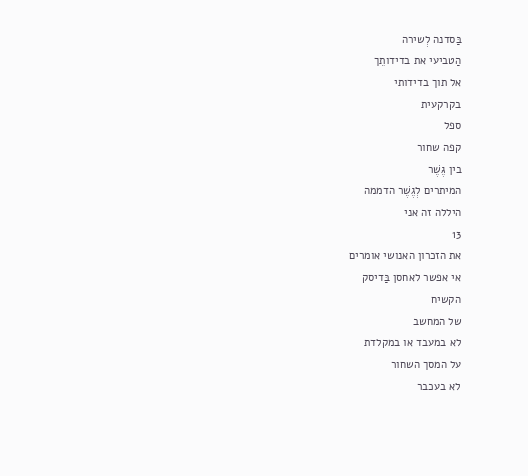בַּסדנה לְשירה
הַטביעי את בדידותֵך
אל תוך בדידותי
בקרקעית
ספל
קפה שחור
בין גֶּשֶׁר
המיתרים לְגֶשֶׁר הדממה
היללה זה אני
13
את הזכרון האנושי אומרים
אי אפשר לאחסן בַּדיסק
הקשיח
של המחשב
לא במעבד או במקלדת
על המסך השחור
לא בעכבר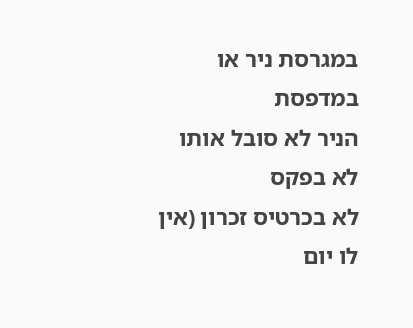במגרסת ניר או במדפסת
הניר לא סובל אותו
לא בפקס
לא בכרטיס זכרון (אין
לו יום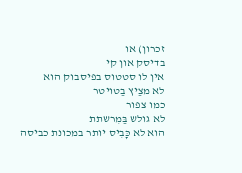זכרון) או
בדיסק און קי
אין לו סטטוס בפיסבוק הוא
לא מצַיץ בַטויטר
כמו צפור
לא גולש בַּמִרשתת
הוא לא כָּבִיס יותר במכונת כביסה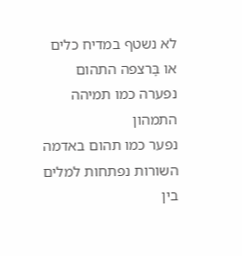לא נשטף במדיח כלים
או בָּרצפה התהום
נפערה כמו תמיהה
התמהון
נפער כמו תהום באדמה
השורות נפתחות למלים
בין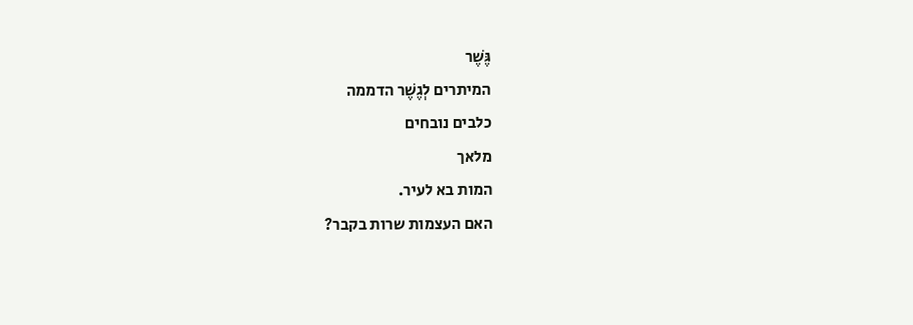גֶּשֶׁר
המיתרים לְגֶשֶׁר הדממה
כלבים נובחים
מלאך
המות בא לעיר.
האם העצמות שרות בקבר?